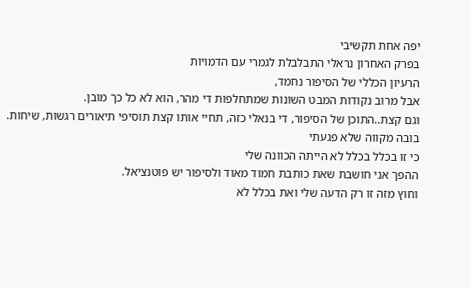יפה אחת תקשיבי
בפרק האחרון נראלי התבלבלת לגמרי עם הדמויות
הרעיון הכללי של הסיפור נחמד,
אבל מרוב נקודות המבט השונות שמתחלפות די מהר, הוא לא כל כך מובן.
וגם קצת..התוכן של הסיפור, די בנאלי כזה, תחיי אותו קצת תוסיפי תיאורים רגשות, שיחות.
בובה מקווה שלא פגעתי
כי זו בכלל בכלל לא הייתה הכוונה שלי
ההפך אני חושבת שאת כותבת חמוד מאוד ולסיפור יש פוטנציאל.
וחוץ מזה זו רק הדעה שלי ואת בכלל לא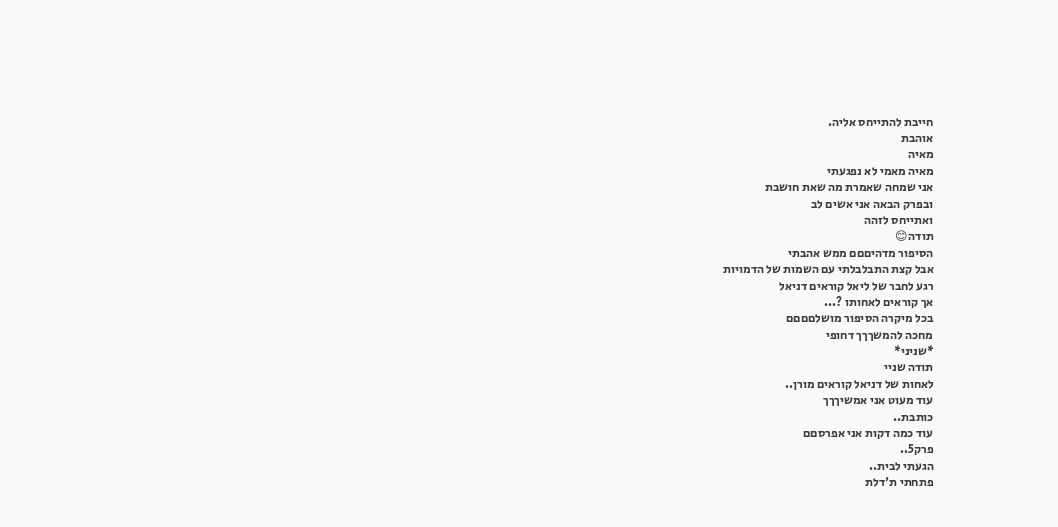חייבת להתייחס אליה.
אוהבת
מאיה
מאיה מאמי לא נפגעתי
אני שמחה שאמרת מה שאת חושבת
ובפרק הבאה אני אשים לב
ואתייחס לזהה
תודה😊
הסיפור מדהיםםם ממש אהבתי
אבל קצת התבלבלתי עם השמות של הדמויות
רגע לחבר של ליאל קוראים דניאל
אך קוראים לאחותו ?...
בכל מיקרה הסיפור מושלםםםם
מחכה להמשךךך דחופי
*שניני*
תודה שניי
לאחות של דניאל קוראים מורן..
עוד מעוט אני אמשיךךך
כותבת..
עוד כמה דקות אני אפרסםם
פרק5..
הגעתי לבית..
פתחתי ת'דלת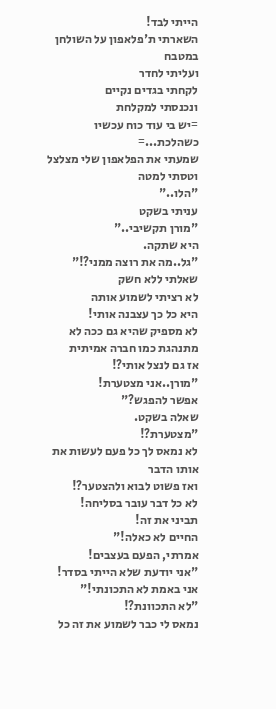הייתי לבד!
השארתי ת'פלאפון על השולחן במטבח
ועליתי לחדר
לקחתי בגדים נקיים
ונכנסתי למקלחת
=יש בי עוד כוח עכשיו כשהלכת...=
שמעתי את הפלאפון שלי מצלצל וטסתי למטה
"הלו.."
עניתי בשקט
"מורן תקשיבי.."
היא שתקה.
"גל..מה את רוצה ממני?!"
שאלתי ללא חשק
לא רציתי לשמוע אותה
היא כל כך עצבנה אותי!
לא מספיק שהיא גם ככה לא מתנהגת כמו חברה אמיתית
אז גם לנצל אותי?!
"מורן..אני מצטערת!
אפשר להפגש?"
שאלה בשקט.
"מצטערת?!
לא נמאס לך כל פעם לעשות את אותו הדבר
ואז פשוט לבוא ולהצטער?!
לא כל דבר עובר בסליחה!
תביני את זה!
החיים לא כאלה!"
אמרתי, הפעם בעצבים!
"אני יודעת שלא הייתי בסדר!
אני באמת לא התכונתי!"
"לא התכוונת?!
נמאס לי כבר לשמוע את זה כל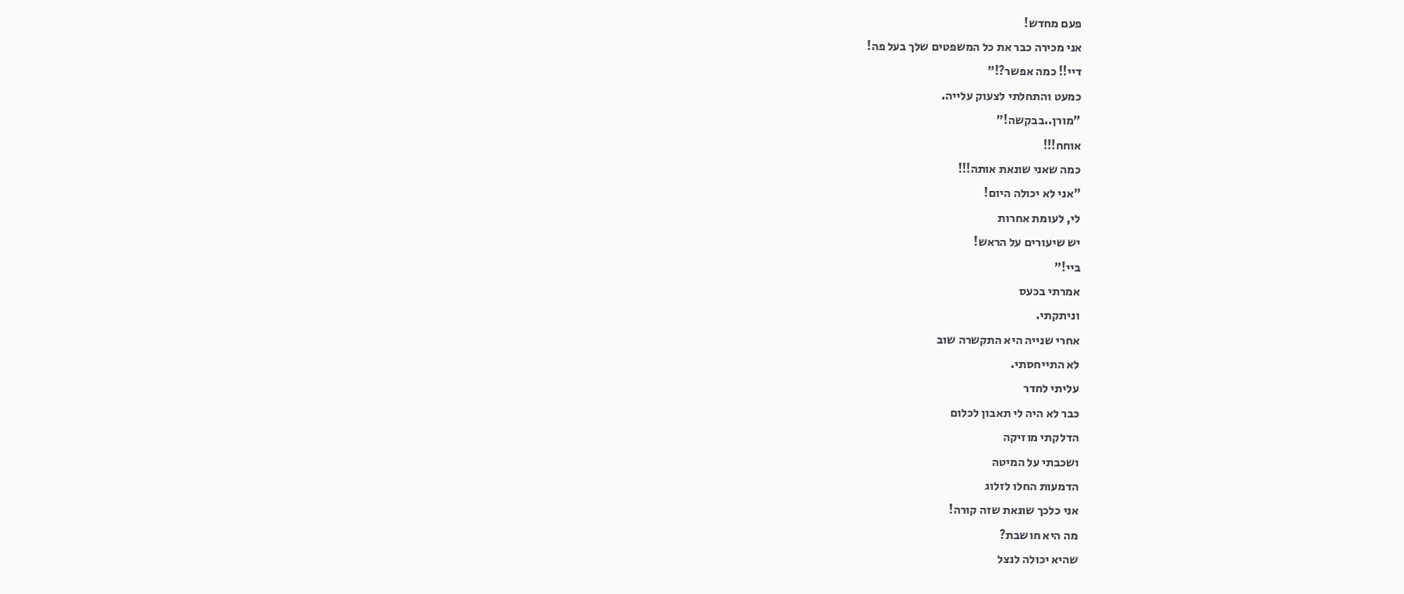פעם מחדש!
אני מכירה כבר את כל המשפטים שלך בעל פה!
דיי!! כמה אפשר?!"
כמעט והתחלתי לצעוק עלייה.
"מורן..בבקשה!"
אוחח!!!
כמה שאני שונאת אותה!!!
"אני לא יכולה היום!
לי, לעומת אחרות
יש שיעורים על הראש!
ביי!"
אמרתי בכעס
וניתקתי.
אחרי שנייה היא התקשרה שוב
לא התייחסתי.
עליתי לחדר
כבר לא היה לי תאבון לכלום
הדלקתי מוזיקה
ושכבתי על המיטה
הדמעות החלו לזלוג
אני כלכך שונאת שזה קורה!
מה היא חושבת?
שהיא יכולה לנצל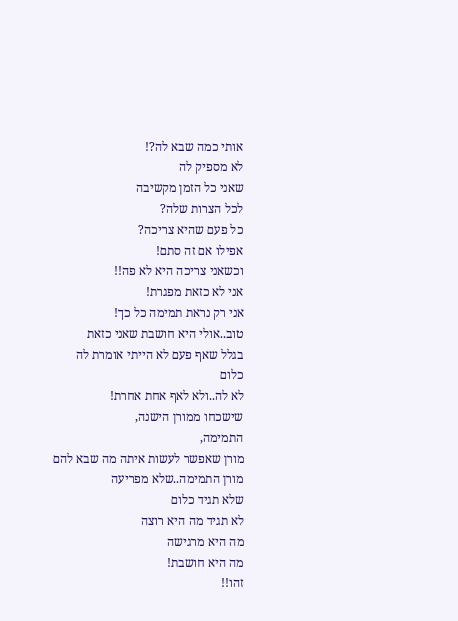אותי כמה שבא לה?!
לא מספיק לה
שאני כל הזמן מקשיבה
לכל הצרות שלה?
כל פעם שהיא צריכה?
אפילו אם זה סתם!
וכשאני צריכה היא לא פה!!
אני לא כזאת מפגרת!
אני רק נראת תמימה כל כך!
טוב..אולי היא חושבת שאני כזאת
בגלל שאף פעם לא הייתי אומרת לה כלום
לא לה..ולא לאף אחת אחרת!
שישכחו ממורן הישנה,
התמימה,
מורן שאפשר לעשות איתה מה שבא להם
מורן התמימה..שלא מפריעה
שלא תגיד כלום
לא תגיד מה היא רוצה
מה היא מרגישה
מה היא חושבת!
זהו!!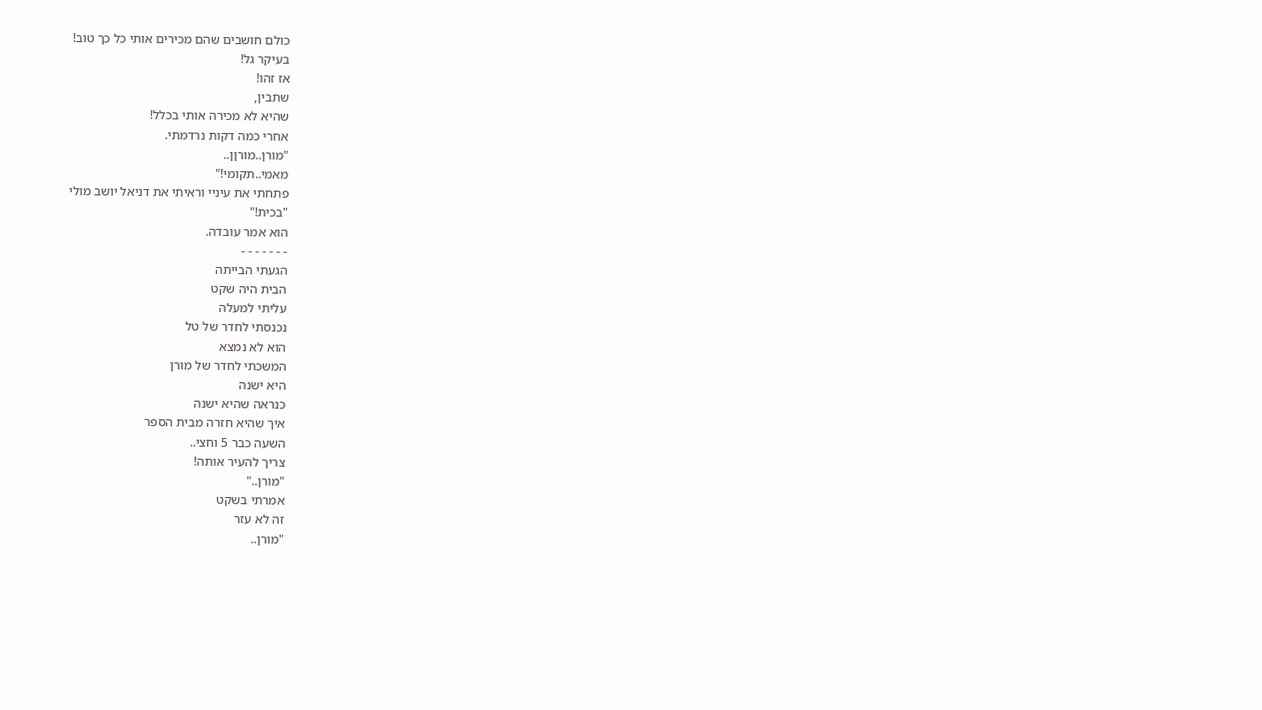כולם חושבים שהם מכירים אותי כל כך טוב!
בעיקר גל!
אז זהו!
שתבין,
שהיא לא מכירה אותי בכלל!
אחרי כמה דקות נרדמתי.
"מורן..מורןן..
מאמי..תקומי!"
פתחתי את עיניי וראיתי את דניאל יושב מולי
"בכית!"
הוא אמר עובדה.
- - - - - - -
הגעתי הבייתה
הבית היה שקט
עליתי למעלה
נכנסתי לחדר של טל
הוא לא נמצא
המשכתי לחדר של מורן
היא ישנה
כנראה שהיא ישנה
איך שהיא חזרה מבית הספר
השעה כבר 5 וחצי..
צריך להעיר אותה!
"מורן.."
אמרתי בשקט
זה לא עזר
"מורן..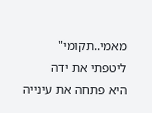מאמי..תקומי"
ליטפתי את ידה
היא פתחה את עינייה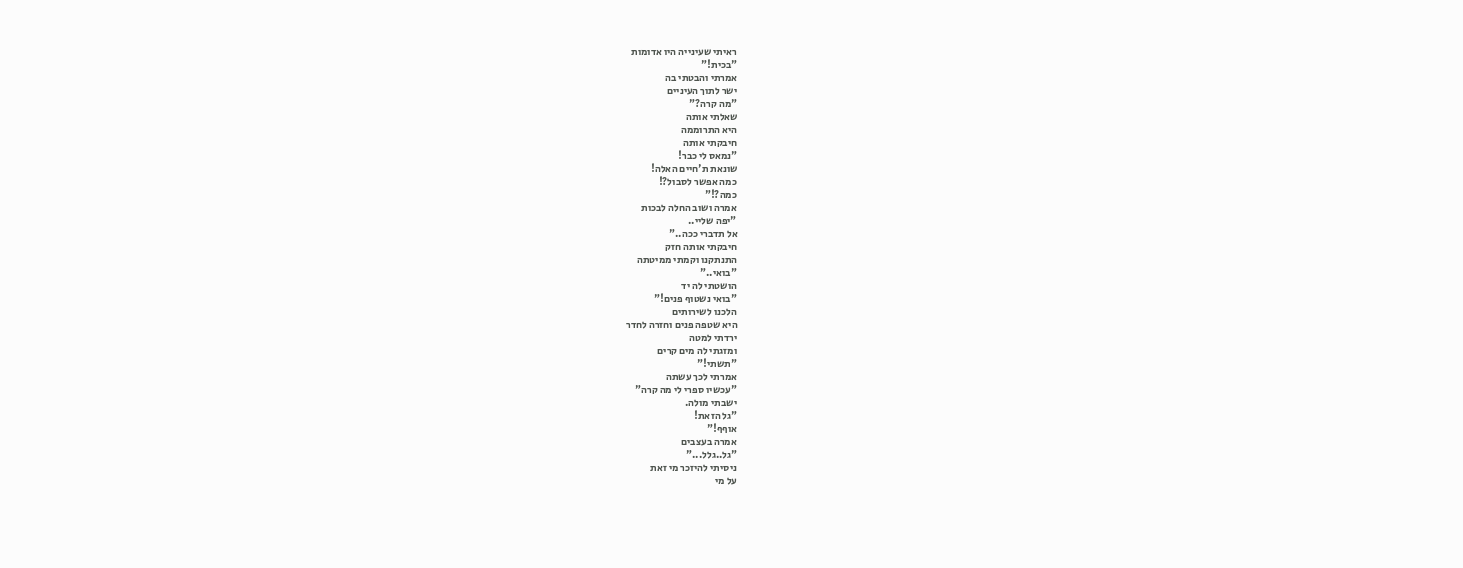ראיתי שעינייה היו אדומות
"בכית!"
אמרתי והבטתי בה
ישר לתוך העיניים
"מה קרה?"
שאלתי אותה
היא התרוממה
חיבקתי אותה
"נמאס לי כבר!
שונאת ת'חיים האלה!
כמה אפשר לסבול?!
כמה?!"
אמרה ושוב החלה לבכות
"יפה שליי..
אל תדברי ככה.."
חיבקתי אותה חזק
התנתקנו וקמתי ממיטתה
"בואי.."
הושטתי לה יד
"בואי נשטוף פנים!"
הלכנו לשירותים
היא שטפה פנים וחזרה לחדר
ירדתי למטה
ומזגתי לה מים קרים
"תשתי!"
אמרתי לכך עשתה
"עכשיו ספרי לי מה קרה"
ישבתי מולה.
"גל הזאת!
אוףף!"
אמרה בעצבים
"גל..גלל..."
ניסיתי להיזכר מי זאת
על מי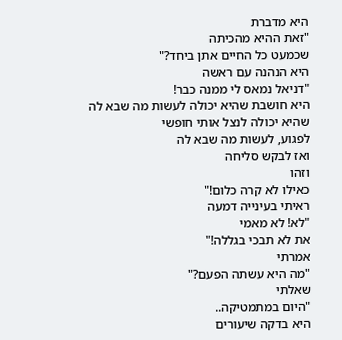היא מדברת
"זאת ההיא מהכיתה
שכמעט כל החיים אתן ביחד?"
היא הנהנה עם ראשה
"דניאל נמאס לי ממנה כבר!
היא חושבת שהיא יכולה לעשות מה שבא לה
שהיא יכולה לנצל אותי חופשי
לפגוע, לעשות מה שבא לה
ואז לבקש סליחה
וזהו
כאילו לא קרה כלום!"
ראיתי בעינייה דמעה
"לא! לא מאמי
את לא תבכי בגללה!"
אמרתי
"מה היא עשתה הפעם?"
שאלתי
"היום במתמטיקה..
היא בדקה שיעורים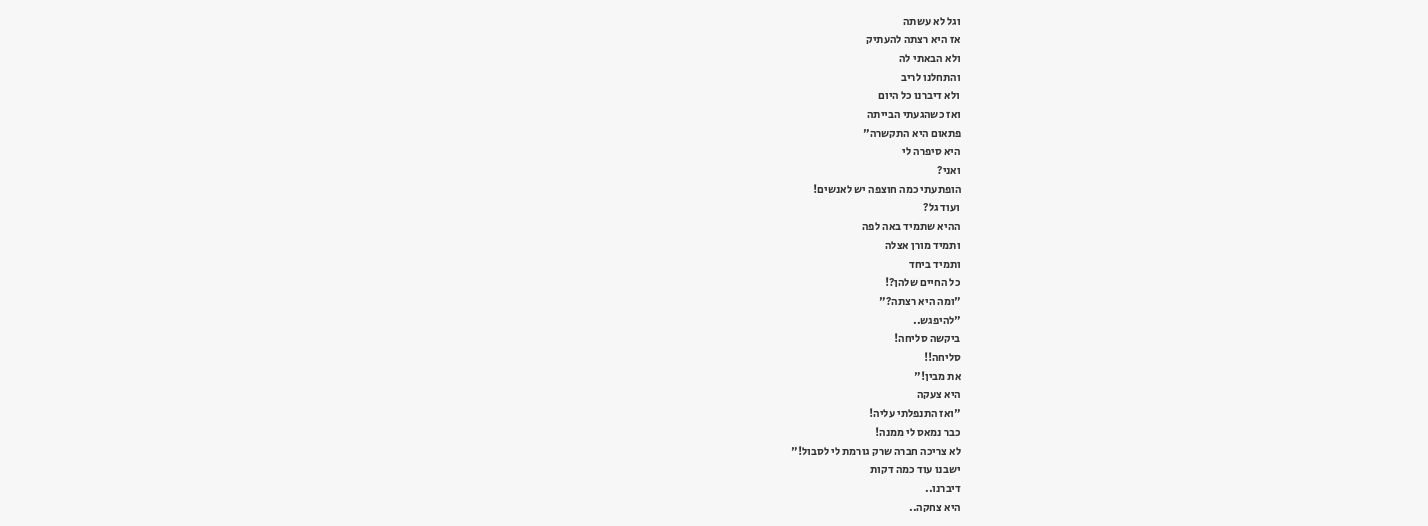וגל לא עשתה
אז היא רצתה להעתיק
ולא הבאתי לה
והתחלנו לריב
ולא דיברנו כל היום
ואז כשהגעתי הבייתה
פתאום היא התקשרה"
היא סיפרה לי
ואני?
הופתעתי כמה חוצפה יש לאנשים!
ועוד גל?
ההיא שתמיד באה לפה
ותמיד מורן אצלה
ותמיד ביחד
כל החיים שלהן?!
"ומה היא רצתה?"
"להיפגש..
ביקשה סליחה!
סליחה!!
את מבין!"
היא צעקה
"ואז התנפלתי עליה!
כבר נמאס לי ממנה!
לא צריכה חברה שרק גורמת לי לסבול!"
ישבנו עוד כמה דקות
דיברנו..
היא צחקה..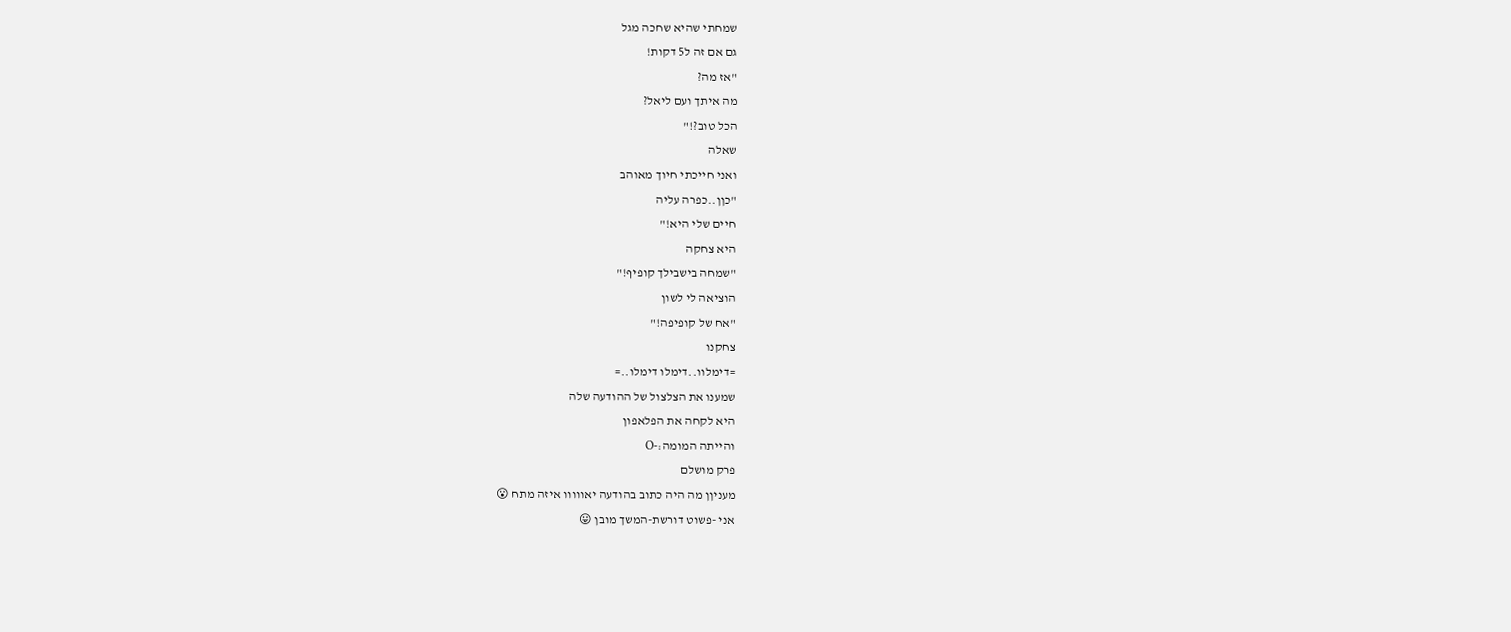שמחתי שהיא שחכה מגל
גם אם זה ל5 דקות!
"אז מה?
מה איתך ועם ליאל?
הכל טוב?!"
שאלה
ואני חייכתי חיוך מאוהב
"כןן..כפרה עליה
חיים שלי היא!"
היא צחקה
"שמחה בישבילך קופיף!"
הוציאה לי לשון
"אח של קופיפה!"
צחקנו
=דימלוו..דימלו דימלו..=
שמענו את הצלצול של ההודעה שלה
היא לקחה את הפלאפון
והייתה המומה:-O
פרק מושלם
מעניןן מה היה כתוב בהודעה יאווווו איזה מתח 😮
אני -פשוט דורשת-המשך מובן 😛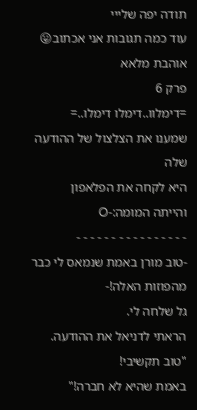תודה יפה שלייי
עוד כמה תגובות אני אכתוב😛
אוהבת מלאא
פרק 6
=דימלוו..דימלו דימלו..=
שמענו את הצלצול של ההודעה שלה
היא לקחה את הפלאפון
והייתה המומה:-O
- - - - - - - - - - - - - - - -
-טוב מורן באמת שנמאס לי כבר מהפוזות האלה!-
גל שלחה לי.
הראתי לדניאל את ההודעה.
"טוב תקשיבי!
באמת שהיא לא חברה!"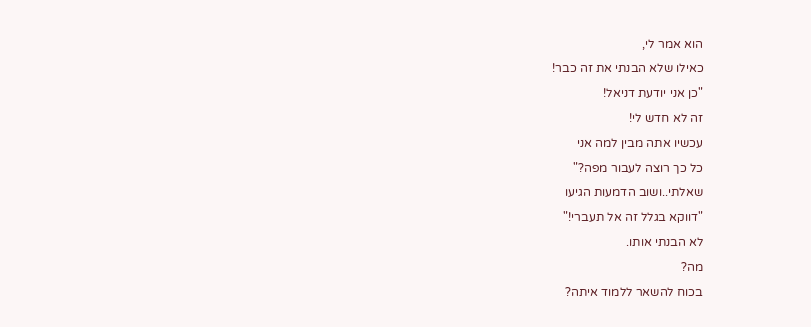הוא אמר לי,
כאילו שלא הבנתי את זה כבר!
"כן אני יודעת דניאל!
זה לא חדש לי!
עכשיו אתה מבין למה אני
כל כך רוצה לעבור מפה?"
שאלתי..ושוב הדמעות הגיעו
"דווקא בגלל זה אל תעברי!"
לא הבנתי אותו.
מה?
בכוח להשאר ללמוד איתה?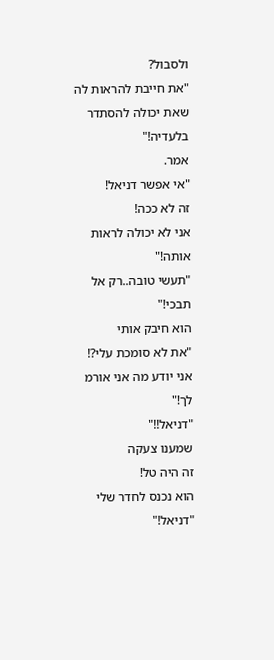ולסבול?
"את חייבת להראות לה
שאת יכולה להסתדר בלעדיה!"
אמר.
"אי אפשר דניאל!
זה לא ככה!
אני לא יכולה לראות אותה!"
"תעשי טובה..רק אל תבכי!"
הוא חיבק אותי
"את לא סומכת עלי?!
אני יודע מה אני אורמ לך!"
"דניאל!!"
שמענו צעקה
זה היה טל!
הוא נכנס לחדר שלי
"דניאל!"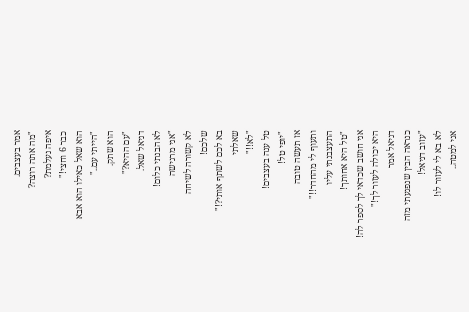אמר בעצבים.
"מה אתה רוצה?
איפה נעלמת?
כבר 6 וחצי!"
הוא שאל כאילו הוא אבא
"הייתי עם.."
הוא שתק.
"עם ההיא?"
דניאל שאל.
לא הבנתי כלום!
"אני מרגישה
לא קשורה לשיחה
שלכם!
בא לכם לשתף אותי?!"
שאלתי
"לא!!"
טל ענה בעצבים!
"יופי טל!
אז תעשה טובה
ותעוף לי מהחדר!!"
התעצבנתי עליו
"טל היא אחותך!
אני חושב שכדאי לך לספר לה!
היא יכולה לעזור לך!"
דניאל אמר
כנראה הבין שנפגעתי מזה
"עזוב דניאל!
לא בא לי לעזור לו!
אני למטה..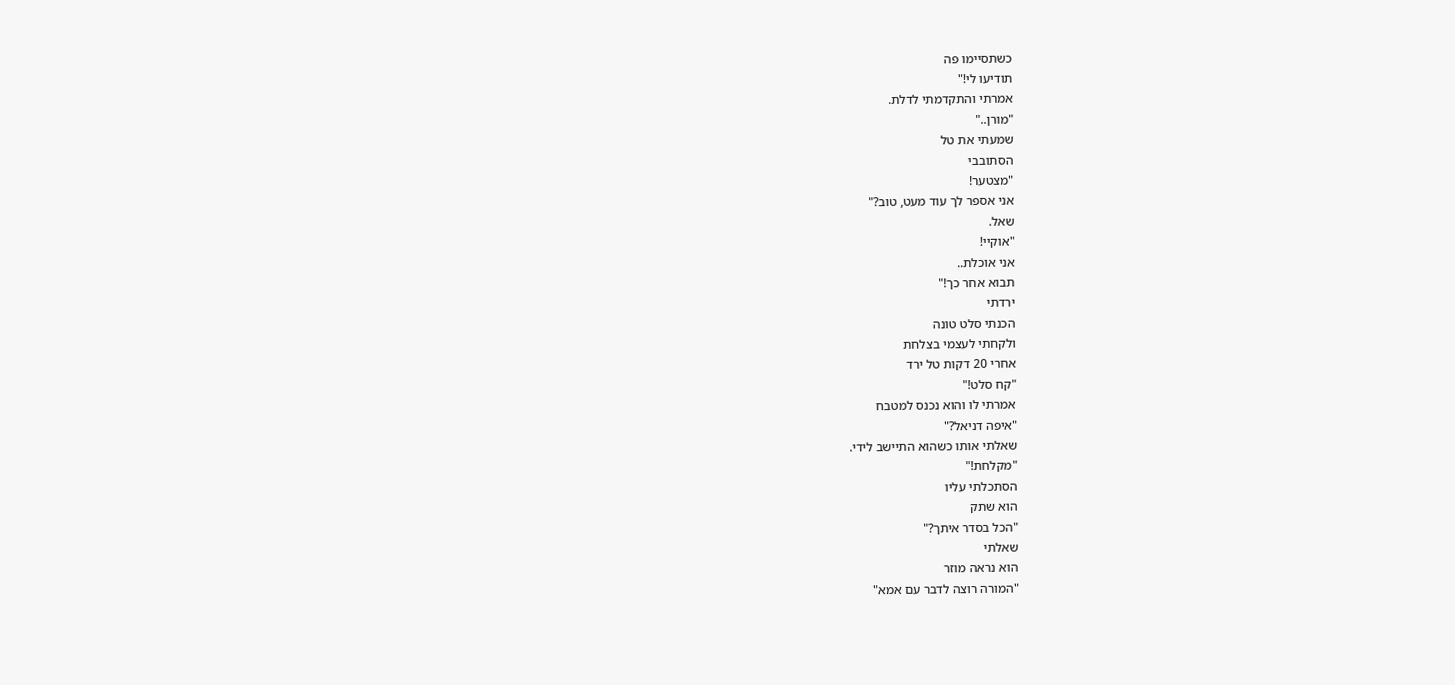כשתסיימו פה
תודיעו לי!"
אמרתי והתקדמתי לדלת.
"מורן.."
שמעתי את טל
הסתובבי
"מצטער!
אני אספר לך עוד מעט, טוב?"
שאל.
"אוקיי!
אני אוכלת..
תבוא אחר כך!"
ירדתי
הכנתי סלט טונה
ולקחתי לעצמי בצלחת
אחרי 20 דקות טל ירד
"קח סלט!"
אמרתי לו והוא נכנס למטבח
"איפה דניאל?"
שאלתי אותו כשהוא התיישב לידי.
"מקלחת!"
הסתכלתי עליו
הוא שתק
"הכל בסדר איתך?"
שאלתי
הוא נראה מוזר
"המורה רוצה לדבר עם אמא"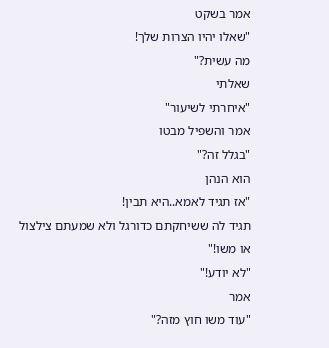אמר בשקט
"שאלו יהיו הצרות שלך!
מה עשית?"
שאלתי
"איחרתי לשיעור"
אמר והשפיל מבטו
"בגלל זה?"
הוא הנהן
"אז תגיד לאמא..היא תבין!
תגיד לה ששיחקתם כדורגל ולא שמעתם צילצול
או משו!"
"לא יודע!"
אמר
"עוד משו חוץ מזה?"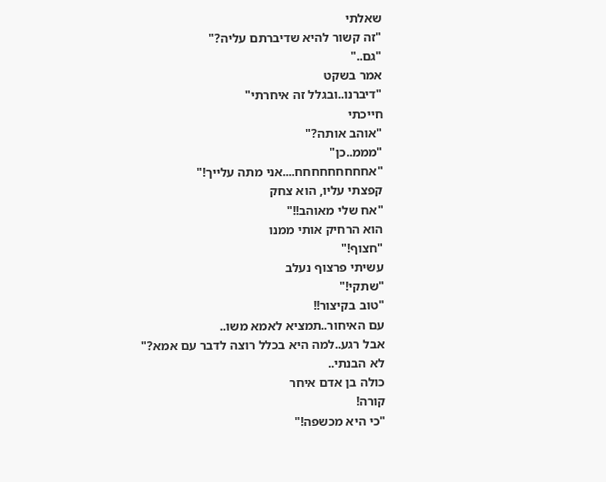שאלתי
"זה קשור להיא שדיברתם עליה?"
"גם.."
אמר בשקט
"דיברנו..ובגלל זה איחרתי"
חייכתי
"אוהב אותה?"
"מממ..כן"
"אחחחחחחחחח....אני מתה עלייך!"
קפצתי עליו, הוא צחק
"אח שלי מאוהב!!"
הוא הרחיק אותי ממנו
"חצוף!"
עשיתי פרצוף נעלב
"שתקי!"
"טוב בקיצור!!
עם האיחור..תמציא לאמא משו..
אבל רגע..למה היא בכלל רוצה לדבר עם אמא?"
לא הבנתי..
כולה בן אדם איחר
קורה!
"כי היא מכשפה!"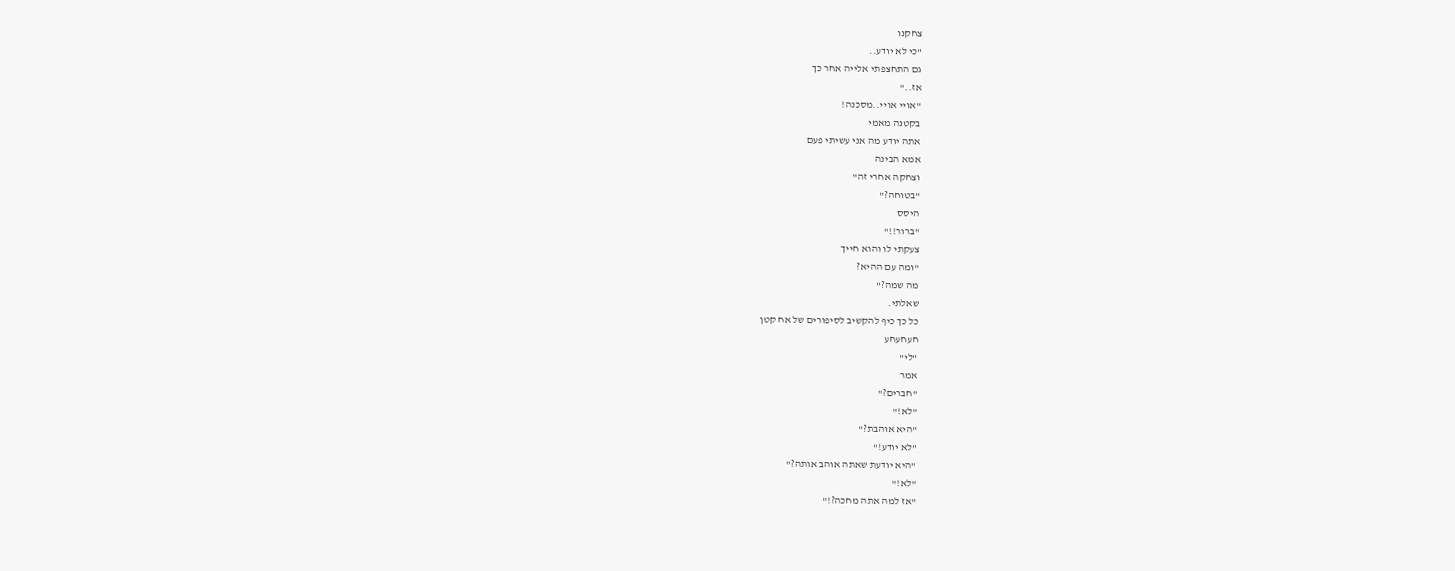צחקנו
"כי לא יודע..
גם התחצפתי אלייה אחר כך
אז.."
"אויי אויי..מסכנה!
בקטנה מאמי
אתה יודע מה אני עשיתי פעם
אמא הבינה
וצחקה אחרי זה"
"בטוחה?"
היסס
"ברור!!"
צעקתי לו והוא חייך
"ומה עם ההיא?
מה שמה?"
שאלתי.
כל כך כיף להקשיב לסיפורים של אח קטן
חעחעחע
"לי"
אמר
"חברים?"
"לא!"
"היא אוהבת?"
"לא יודע!"
"היא יודעת שאתה אוהב אותה?"
"לא!"
"אז למה אתה מחכה?!"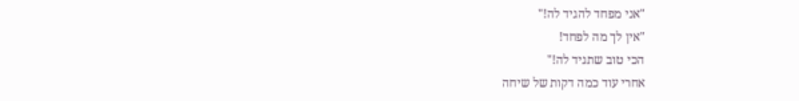"אני מפחד להגיד לה!"
"אין לך מה לפחד!
הכי טוב שתגיד לה!"
אחרי עוד כמה דקות של שיחה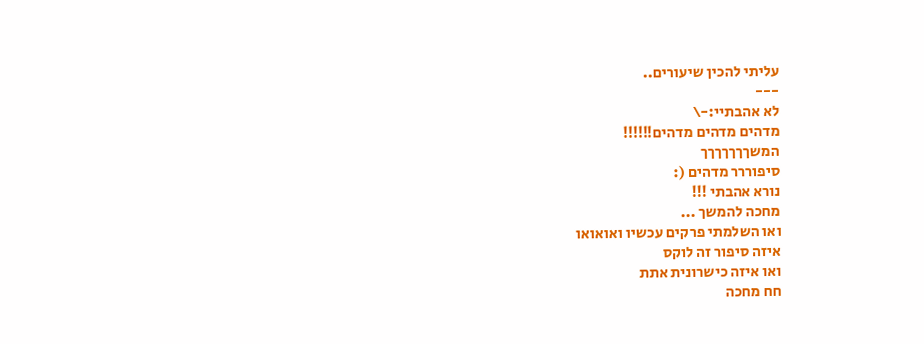עליתי להכין שיעורים..
---
לא אהבתיי:-\
מדהים מדהים מדהים!!!!!!
המשךךךךךךך
סיפוררר מדהים (:
נורא אהבתי !!!
מחכה להמשך ...
ואו השלמתי פרקים עכשיו ואואואו
איזה סיפור זה לוקס
ואו איזה כישרונית אתת
חח מחכה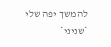להמשך יפה שלי
*שניני*